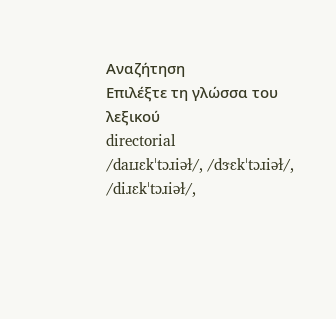Αναζήτηση
Επιλέξτε τη γλώσσα του λεξικού
directorial
/daɪɹɛkˈtɔɹiəɫ/, /dɝɛkˈtɔɹiəɫ/, /diɹɛkˈtɔɹiəɫ/,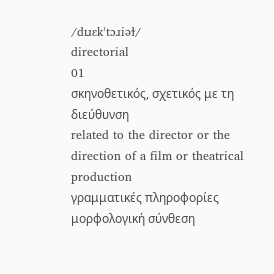/dɪɹɛkˈtɔɹiəɫ/
directorial
01
σκηνοθετικός, σχετικός με τη διεύθυνση
related to the director or the direction of a film or theatrical production
γραμματικές πληροφορίες
μορφολογική σύνθεση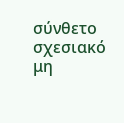σύνθετο
σχεσιακό
μη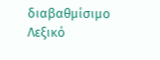διαβαθμίσιμο
Λεξικό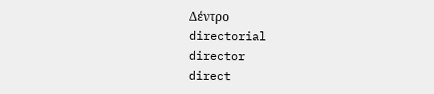Δέντρο
directorial
director
direct